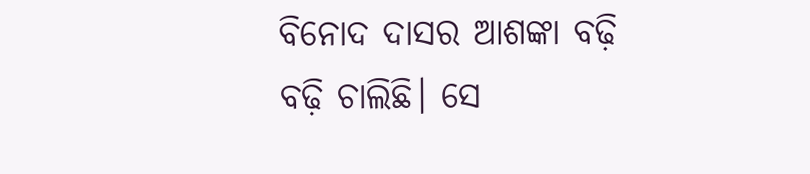ବିନୋଦ ଦାସର ଆଶଙ୍କା ବଢ଼ି ବଢ଼ି ଚାଲିଛି। ସେ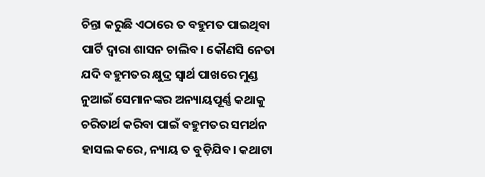ଚିନ୍ତା କରୁଛି ଏଠାରେ ତ ବହୁମତ ପାଇଥିବା ପାର୍ଟି ଦ୍ୱାରା ଶାସନ ଚାଲିବ। କୌଣସି ନେତା ଯଦି ବହୁମତର କ୍ଷୁଦ୍ର ସ୍ୱାର୍ଥ ପାଖରେ ମୁଣ୍ଡ ନୁଆଇଁ ସେମାନଙ୍କର ଅନ୍ୟାୟପୂର୍ଣ୍ଣ କଥାକୁ ଚରିତାର୍ଥ କରିବା ପାଇଁ ବହୁମତର ସମର୍ଥନ ହାସଲ କରେ, ନ୍ୟାୟ ତ ବୁଡ଼ିଯିବ। କଥାଟା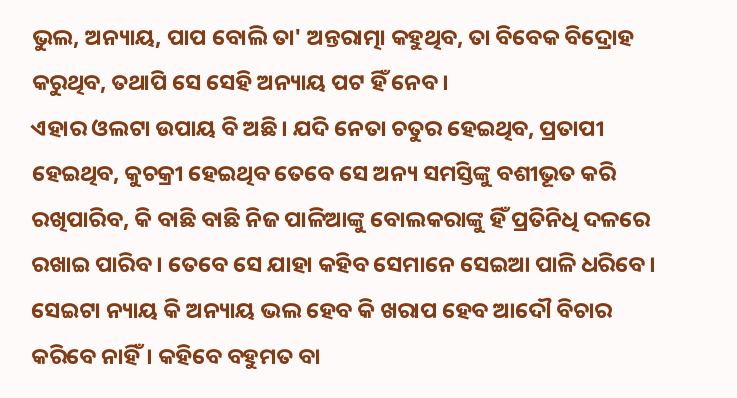ଭୁଲ, ଅନ୍ୟାୟ, ପାପ ବୋଲି ତା' ଅନ୍ତରାତ୍ମା କହୁଥିବ, ତା ବିବେକ ବିଦ୍ରୋହ କରୁଥିବ, ତଥାପି ସେ ସେହି ଅନ୍ୟାୟ ପଟ ହିଁ ନେବ।
ଏହାର ଓଲଟା ଉପାୟ ବି ଅଛି। ଯଦି ନେତା ଚତୁର ହେଇଥିବ, ପ୍ରତାପୀ ହେଇଥିବ, କୁଚକ୍ରୀ ହେଇଥିବ ତେବେ ସେ ଅନ୍ୟ ସମସ୍ତିଙ୍କୁ ବଶୀଭୂତ କରି ରଖିପାରିବ, କି ବାଛି ବାଛି ନିଜ ପାଳିଆଙ୍କୁ ବୋଲକରାଙ୍କୁ ହିଁ ପ୍ରତିନିଧି ଦଳରେ ରଖାଇ ପାରିବ। ତେବେ ସେ ଯାହା କହିବ ସେମାନେ ସେଇଆ ପାଳି ଧରିବେ। ସେଇଟା ନ୍ୟାୟ କି ଅନ୍ୟାୟ ଭଲ ହେବ କି ଖରାପ ହେବ ଆଦୌ ବିଚାର କରିବେ ନାହିଁ। କହିବେ ବହୁମତ ବା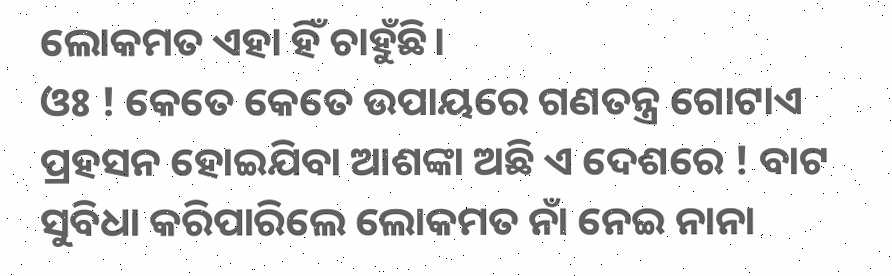ଲୋକମତ ଏହା ହିଁ ଚାହୁଁଛି।
ଓଃ ! କେତେ କେତେ ଉପାୟରେ ଗଣତନ୍ତ୍ର ଗୋଟାଏ ପ୍ରହସନ ହୋଇଯିବା ଆଶଙ୍କା ଅଛି ଏ ଦେଶରେ ! ବାଟ ସୁବିଧା କରିପାରିଲେ ଲୋକମତ ନାଁ ନେଇ ନାନା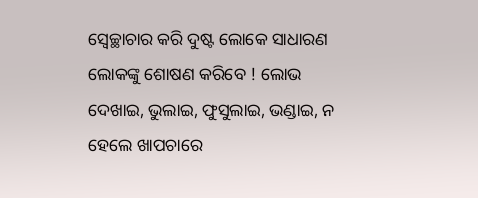ସ୍ବେଚ୍ଛାଚାର କରି ଦୁଷ୍ଟ ଲୋକେ ସାଧାରଣ ଲୋକଙ୍କୁ ଶୋଷଣ କରିବେ ! ଲୋଭ ଦେଖାଇ, ଭୁଲାଇ, ଫୁସୁଲାଇ, ଭଣ୍ଡାଇ, ନ ହେଲେ ଖାପଚାରେ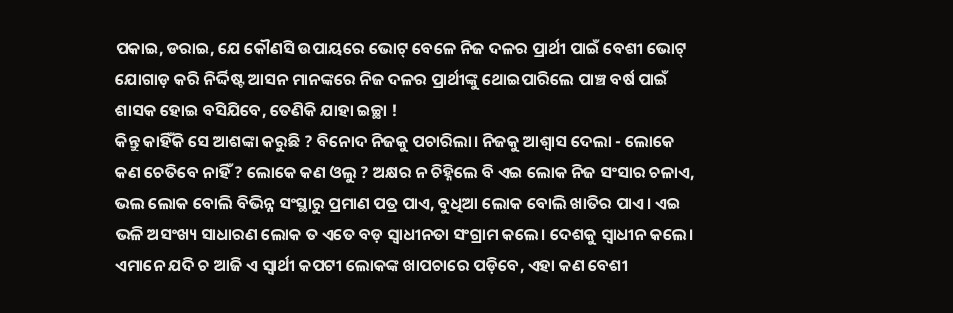ପକାଇ, ଡରାଇ, ଯେ କୌଣସି ଉପାୟରେ ଭୋଟ୍ ବେଳେ ନିଜ ଦଳର ପ୍ରାର୍ଥୀ ପାଇଁ ବେଶୀ ଭୋଟ୍ ଯୋଗାଡ଼ କରି ନିର୍ଦ୍ଦିଷ୍ଟ ଆସନ ମାନଙ୍କରେ ନିଜ ଦଳର ପ୍ରାର୍ଥୀଙ୍କୁ ଥୋଇପାରିଲେ ପାଞ୍ଚ ବର୍ଷ ପାଇଁ ଶାସକ ହୋଇ ବସିଯିବେ, ତେଣିକି ଯାହା ଇଚ୍ଛା !
କିନ୍ତୁ କାହିଁକି ସେ ଆଶଙ୍କା କରୁଛି ? ବିନୋଦ ନିଜକୁ ପଚାରିଲା। ନିଜକୁ ଆଶ୍ୱାସ ଦେଲା - ଲୋକେ କଣ ଚେତିବେ ନାହିଁ ? ଲୋକେ କଣ ଓଲୁ ? ଅକ୍ଷର ନ ଚିହ୍ନିଲେ ବି ଏଇ ଲୋକ ନିଜ ସଂସାର ଚଳାଏ, ଭଲ ଲୋକ ବୋଲି ବିଭିନ୍ନ ସଂସ୍ଥାରୁ ପ୍ରମାଣ ପତ୍ର ପାଏ, ବୁଧିଆ ଲୋକ ବୋଲି ଖାତିର ପାଏ। ଏଇ ଭଳି ଅସଂଖ୍ୟ ସାଧାରଣ ଲୋକ ତ ଏତେ ବଡ଼ ସ୍ୱାଧୀନତା ସଂଗ୍ରାମ କଲେ। ଦେଶକୁ ସ୍ୱାଧୀନ କଲେ। ଏମାନେ ଯଦି ଚ ଆଜି ଏ ସ୍ୱାର୍ଥୀ କପଟୀ ଲୋକଙ୍କ ଖାପଚାରେ ପଡ଼ିବେ, ଏହା କଣ ବେଶୀ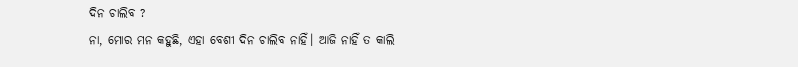ଦିନ ଚାଲିବ ?
ନା, ମୋର ମନ କହୁଛି, ଏହା ବେଶୀ ଦିନ ଚାଲିବ ନାହିଁ। ଆଜି ନାହିଁ ତ କାଲି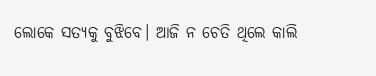ଲୋକେ ସତ୍ୟକୁ ବୁଝିବେ। ଆଜି ନ ଚେତି ଥିଲେ କାଲି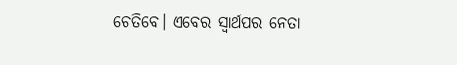ଚେତିବେ। ଏବେର ସ୍ୱାର୍ଥପର ନେତା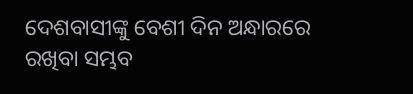ଦେଶବାସୀଙ୍କୁ ବେଶୀ ଦିନ ଅନ୍ଧାରରେ ରଖିବା ସମ୍ଭବ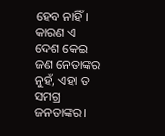ହେବ ନାହିଁ। କାରଣ ଏ ଦେଶ କେଇ ଜଣ ନେତାଙ୍କର ନୁହଁ, ଏହା ତ ସମଗ୍ର ଜନତାଙ୍କର।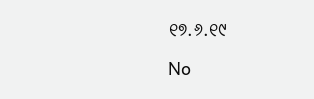୧୭.୬.୧୯

No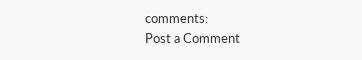comments:
Post a Comment